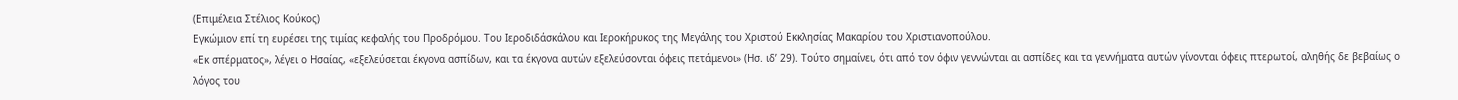(Επιμέλεια Στέλιος Κούκος)
Εγκώμιον επί τη ευρέσει της τιμίας κεφαλής του Προδρόμου. Του Ιεροδιδάσκάλου και Ιεροκήρυκος της Μεγάλης του Χριστού Εκκλησίας Μακαρίου του Χριστιανοπούλου.
«Εκ σπέρματος», λέγει ο Ησαίας, «εξελεύσεται έκγονα ασπίδων, και τα έκγονα αυτών εξελεύσονται όφεις πετάμενοι» (Ησ. ιδ’ 29). Τούτο σημαίνει, ότι από τον όφιν γεννώνται αι ασπίδες και τα γεννήματα αυτών γίνονται όφεις πτερωτοί, αληθής δε βεβαίως ο λόγος του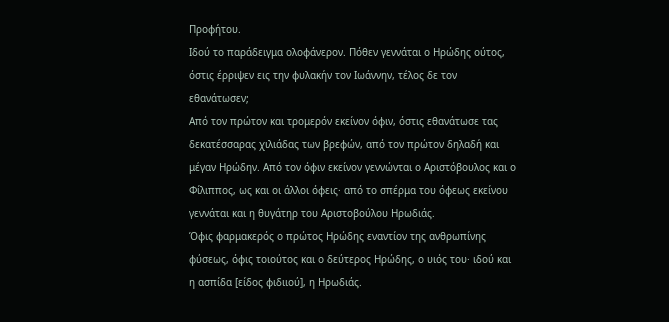Προφήτου.
Ιδού το παράδειγμα ολοφάνερον. Πόθεν γεννάται ο Ηρώδης ούτος, όστις έρριψεν εις την φυλακήν τον Ιωάννην, τέλος δε τον εθανάτωσεν;
Από τον πρώτον και τρομερόν εκείνον όφιν, όστις εθανάτωσε τας δεκατέσσαρας χιλιάδας των βρεφών, από τον πρώτον δηλαδή και μέγαν Ηρώδην. Από τον όφιν εκείνον γεννώνται ο Αριστόβουλος και ο Φίλιππος, ως και οι άλλοι όφεις· από το σπέρμα του όφεως εκείνου γεννάται και η θυγάτηρ του Αριστοβούλου Ηρωδιάς.
Όφις φαρμακερός ο πρώτος Ηρώδης εναντίον της ανθρωπίνης φύσεως, όφις τοιούτος και ο δεύτερος Ηρώδης, ο υιός του· ιδού και η ασπίδα [είδος φιδιιού], η Ηρωδιάς.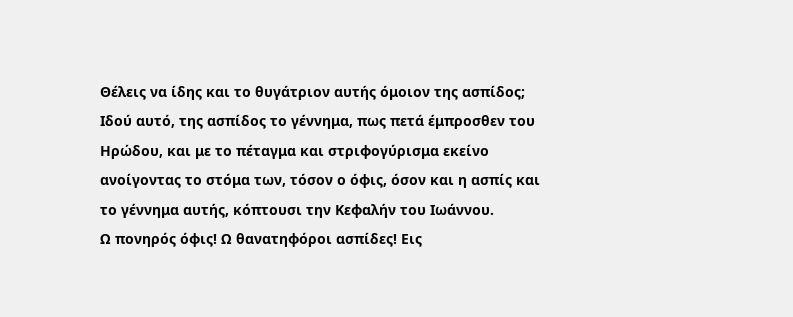Θέλεις να ίδης και το θυγάτριον αυτής όμοιον της ασπίδος; Ιδού αυτό, της ασπίδος το γέννημα, πως πετά έμπροσθεν του Ηρώδου, και με το πέταγμα και στριφογύρισμα εκείνο ανοίγοντας το στόμα των, τόσον ο όφις, όσον και η ασπίς και το γέννημα αυτής, κόπτουσι την Κεφαλήν του Ιωάννου.
Ω πονηρός όφις! Ω θανατηφόροι ασπίδες! Εις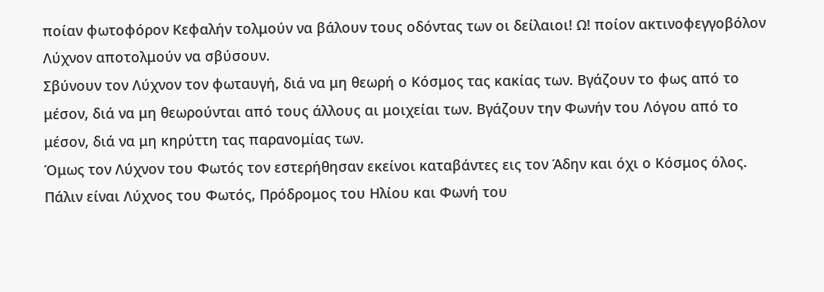ποίαν φωτοφόρον Κεφαλήν τολμούν να βάλουν τους οδόντας των οι δείλαιοι! Ω! ποίον ακτινοφεγγοβόλον Λύχνον αποτολμούν να σβύσουν.
Σβύνουν τον Λύχνον τον φωταυγή, διά να μη θεωρή ο Κόσμος τας κακίας των. Βγάζουν το φως από το μέσον, διά να μη θεωρούνται από τους άλλους αι μοιχείαι των. Βγάζουν την Φωνήν του Λόγου από το μέσον, διά να μη κηρύττη τας παρανομίας των.
Όμως τον Λύχνον του Φωτός τον εστερήθησαν εκείνοι καταβάντες εις τον Άδην και όχι ο Κόσμος όλος. Πάλιν είναι Λύχνος του Φωτός, Πρόδρομος του Ηλίου και Φωνή του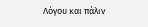Λόγου και πάλιν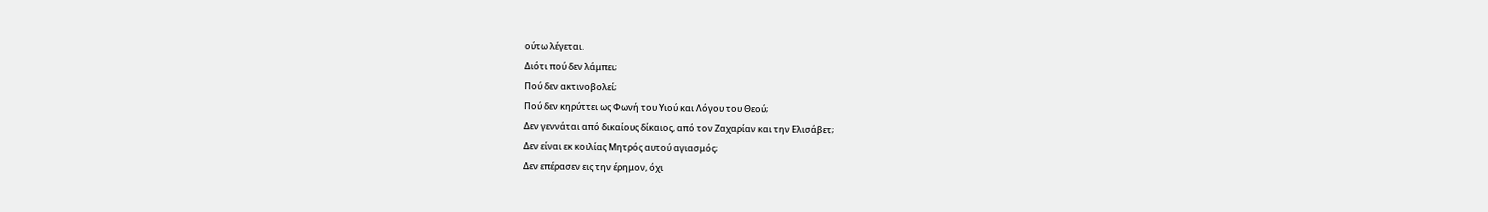ούτω λέγεται.
Διότι πού δεν λάμπει;
Πού δεν ακτινοβολεί;
Πού δεν κηρύττει ως Φωνή του Υιού και Λόγου του Θεού;
Δεν γεννάται από δικαίους δίκαιος, από τον Ζαχαρίαν και την Ελισάβετ;
Δεν είναι εκ κοιλίας Μητρός αυτού αγιασμός;
Δεν επέρασεν εις την έρημον, όχι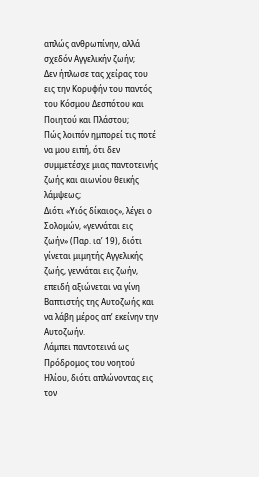απλώς ανθρωπίνην, αλλά σχεδόν Αγγελικήν ζωήν;
Δεν ήπλωσε τας χείρας του εις την Κορυφήν του παντός του Κόσμου Δεσπότου και Ποιητού και Πλάστου;
Πώς λοιπόν ημπορεί τις ποτέ να μου ειπή, ότι δεν συμμετέσχε μιας παντοτεινής ζωής και αιωνίου θεικής λάμψεως;
Διότι «Υιός δίκαιος», λέγει ο Σολομών, «γεννάται εις ζωήν» (Παρ. ια’ 19), διότι γίνεται μιμητής Αγγελικής ζωής, γεννάται εις ζωήν, επειδή αξιώνεται να γίνη Βαπτιστής της Αυτοζωής και να λάβη μέρος απ’ εκείνην την Αυτοζωήν.
Λάμπει παντοτεινά ως Πρόδρομος του νοητού Ηλίου, διότι απλώνοντας εις τον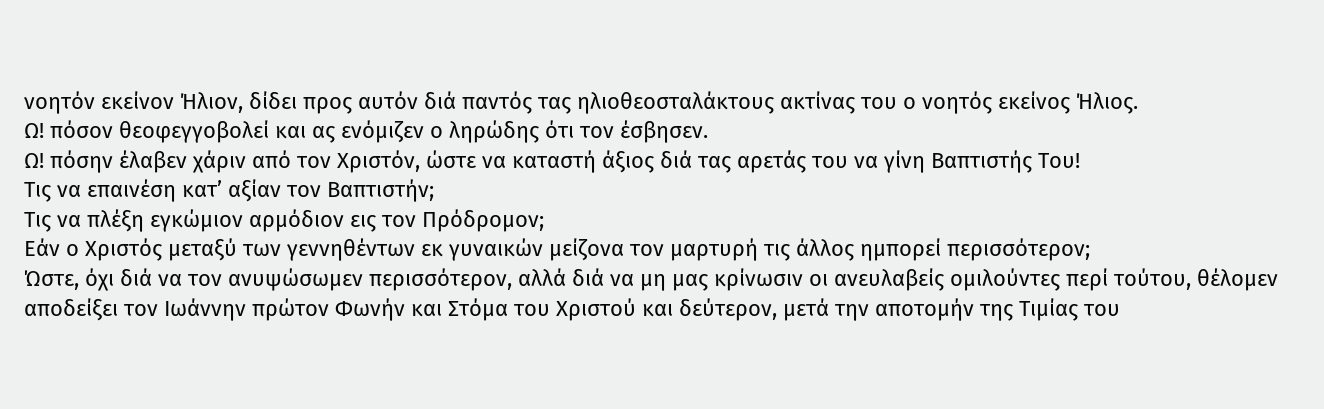νοητόν εκείνον Ήλιον, δίδει προς αυτόν διά παντός τας ηλιοθεοσταλάκτους ακτίνας του ο νοητός εκείνος Ήλιος.
Ω! πόσον θεοφεγγοβολεί και ας ενόμιζεν ο ληρώδης ότι τον έσβησεν.
Ω! πόσην έλαβεν χάριν από τον Χριστόν, ώστε να καταστή άξιος διά τας αρετάς του να γίνη Βαπτιστής Του!
Τις να επαινέση κατ’ αξίαν τον Βαπτιστήν;
Τις να πλέξη εγκώμιον αρμόδιον εις τον Πρόδρομον;
Εάν ο Χριστός μεταξύ των γεννηθέντων εκ γυναικών μείζονα τον μαρτυρή τις άλλος ημπορεί περισσότερον;
Ώστε, όχι διά να τον ανυψώσωμεν περισσότερον, αλλά διά να μη μας κρίνωσιν οι ανευλαβείς ομιλούντες περί τούτου, θέλομεν αποδείξει τον Ιωάννην πρώτον Φωνήν και Στόμα του Χριστού και δεύτερον, μετά την αποτομήν της Τιμίας του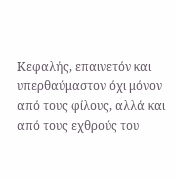Κεφαλής, επαινετόν και υπερθαύμαστον όχι μόνον από τους φίλους, αλλά και από τους εχθρούς του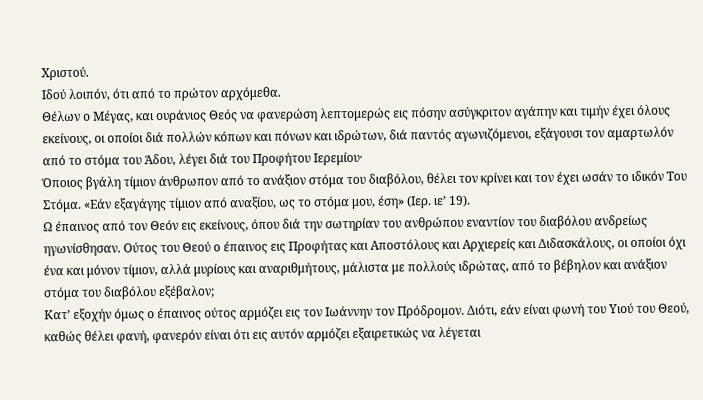Χριστού.
Ιδού λοιπόν, ότι από το πρώτον αρχόμεθα.
Θέλων ο Μέγας, και ουράνιος Θεός να φανερώση λεπτομερώς εις πόσην ασύγκριτον αγάπην και τιμήν έχει όλους εκείνους, οι οποίοι διά πολλών κόπων και πόνων και ιδρώτων, διά παντός αγωνιζόμενοι, εξάγουσι τον αμαρτωλόν από το στόμα του Άδου, λέγει διά του Προφήτου Ιερεμίου·
Όποιος βγάλη τίμιον άνθρωπον από το ανάξιον στόμα του διαβόλου, θέλει τον κρίνει και τον έχει ωσάν το ιδικόν Του Στόμα. «Εάν εξαγάγης τίμιον από αναξίου, ως το στόμα μου, έση» (Ιερ. ιε’ 19).
Ω έπαινος από τον Θεόν εις εκείνους, όπου διά την σωτηρίαν του ανθρώπου εναντίον του διαβόλου ανδρείως ηγωνίσθησαν. Ούτος του Θεού ο έπαινος εις Προφήτας και Αποστόλους και Αρχιερείς και Διδασκάλους, οι οποίοι όχι ένα και μόνον τίμιον, αλλά μυρίους και αναριθμήτους, μάλιστα με πολλούς ιδρώτας, από το βέβηλον και ανάξιον στόμα του διαβόλου εξέβαλον;
Κατ’ εξοχήν όμως ο έπαινος ούτος αρμόζει εις τον Ιωάννην τον Πρόδρομον. Διότι, εάν είναι φωνή του Υιού του Θεού, καθώς θέλει φανή, φανερόν είναι ότι εις αυτόν αρμόζει εξαιρετικώς να λέγεται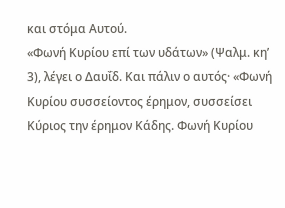και στόμα Αυτού.
«Φωνή Κυρίου επί των υδάτων» (Ψαλμ. κη’ 3), λέγει ο Δαυΐδ. Και πάλιν ο αυτός· «Φωνή Κυρίου συσσείοντος έρημον, συσσείσει Κύριος την έρημον Κάδης. Φωνή Κυρίου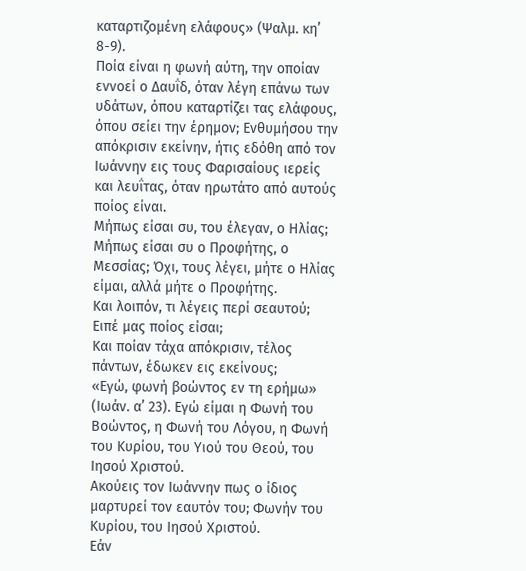καταρτιζομένη ελάφους» (Ψαλμ. κη’ 8-9).
Ποία είναι η φωνή αύτη, την οποίαν εννοεί ο Δαυΐδ, όταν λέγη επάνω των υδάτων, όπου καταρτίζει τας ελάφους, όπου σείει την έρημον; Ενθυμήσου την απόκρισιν εκείνην, ήτις εδόθη από τον Ιωάννην εις τους Φαρισαίους ιερείς και λευΐτας, όταν ηρωτάτο από αυτούς ποίος είναι.
Μήπως είσαι συ, του έλεγαν, ο Ηλίας;
Μήπως είσαι συ ο Προφήτης, ο Μεσσίας; Όχι, τους λέγει, μήτε ο Ηλίας είμαι, αλλά μήτε ο Προφήτης.
Και λοιπόν, τι λέγεις περί σεαυτού;
Ειπέ μας ποίος είσαι;
Και ποίαν τάχα απόκρισιν, τέλος πάντων, έδωκεν εις εκείνους;
«Εγώ, φωνή βοώντος εν τη ερήμω» (Ιωάν. α’ 23). Εγώ είμαι η Φωνή του Βοώντος, η Φωνή του Λόγου, η Φωνή του Κυρίου, του Υιού του Θεού, του Ιησού Χριστού.
Ακούεις τον Ιωάννην πως ο ίδιος μαρτυρεί τον εαυτόν του; Φωνήν του Κυρίου, του Ιησού Χριστού.
Εάν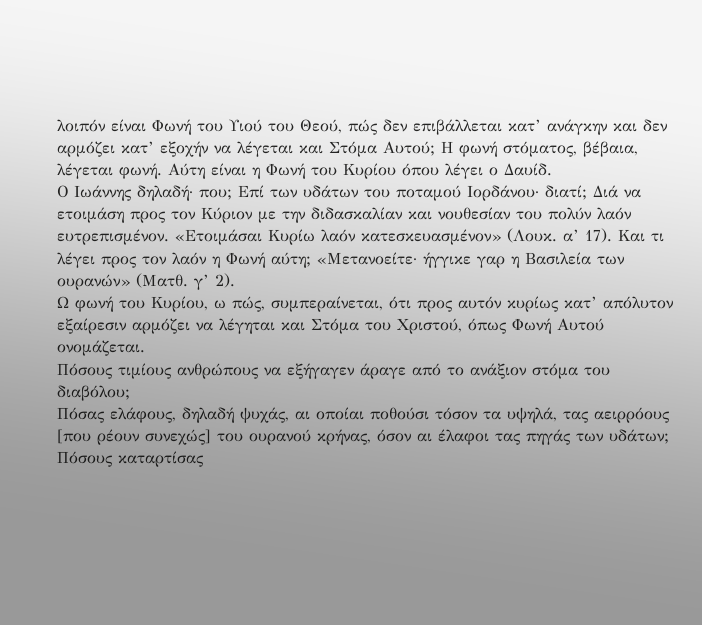λοιπόν είναι Φωνή του Υιού του Θεού, πώς δεν επιβάλλεται κατ’ ανάγκην και δεν αρμόζει κατ’ εξοχήν να λέγεται και Στόμα Αυτού; Η φωνή στόματος, βέβαια, λέγεται φωνή. Αύτη είναι η Φωνή του Κυρίου όπου λέγει ο Δαυίδ.
Ο Ιωάννης δηλαδή· που; Επί των υδάτων του ποταμού Ιορδάνου· διατί; Διά να ετοιμάση προς τον Κύριον με την διδασκαλίαν και νουθεσίαν του πολύν λαόν ευτρεπισμένον. «Ετοιμάσαι Κυρίω λαόν κατεσκευασμένον» (Λουκ. α’ 17). Και τι λέγει προς τον λαόν η Φωνή αύτη; «Μετανοείτε· ήγγικε γαρ η Βασιλεία των ουρανών» (Ματθ. γ’ 2).
Ω φωνή του Κυρίου, ω πώς, συμπεραίνεται, ότι προς αυτόν κυρίως κατ’ απόλυτον εξαίρεσιν αρμόζει να λέγηται και Στόμα του Χριστού, όπως Φωνή Αυτού ονομάζεται.
Πόσους τιμίους ανθρώπους να εξήγαγεν άραγε από το ανάξιον στόμα του διαβόλου;
Πόσας ελάφους, δηλαδή ψυχάς, αι οποίαι ποθούσι τόσον τα υψηλά, τας αειρρόους [που ρέουν συνεχώς] του ουρανού κρήνας, όσον αι έλαφοι τας πηγάς των υδάτων;
Πόσους καταρτίσας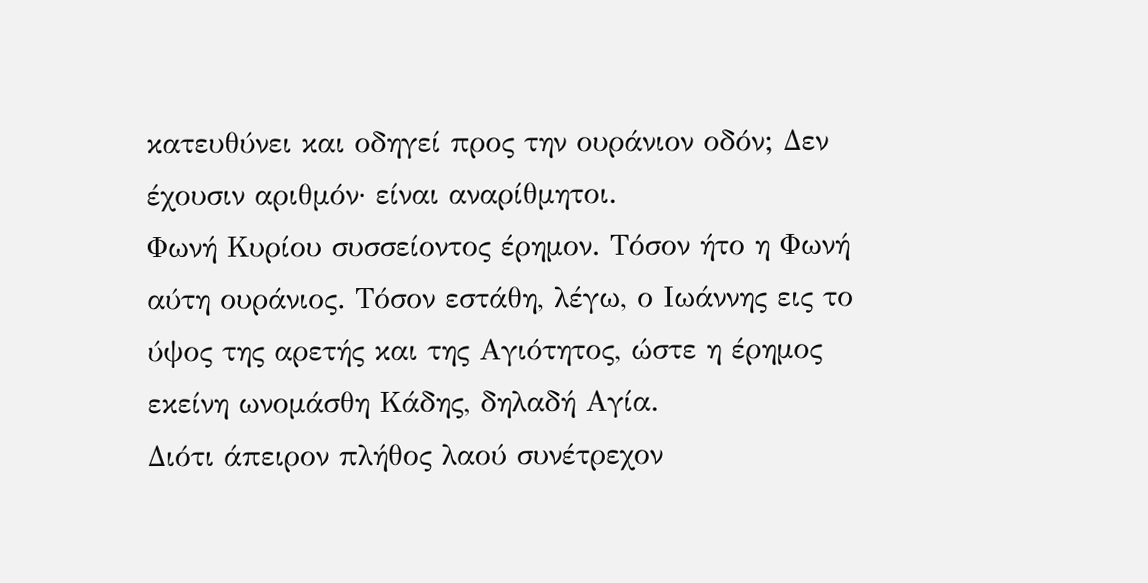κατευθύνει και οδηγεί προς την ουράνιον οδόν; Δεν έχουσιν αριθμόν· είναι αναρίθμητοι.
Φωνή Κυρίου συσσείοντος έρημον. Τόσον ήτο η Φωνή αύτη ουράνιος. Τόσον εστάθη, λέγω, ο Ιωάννης εις το ύψος της αρετής και της Αγιότητος, ώστε η έρημος εκείνη ωνομάσθη Κάδης, δηλαδή Αγία.
Διότι άπειρον πλήθος λαού συνέτρεχον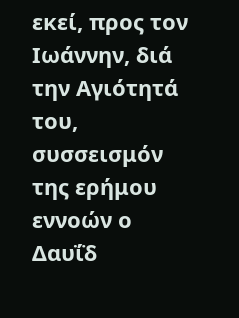εκεί, προς τον Ιωάννην, διά την Αγιότητά του, συσσεισμόν της ερήμου εννοών ο Δαυΐδ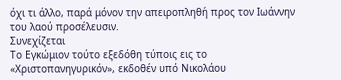όχι τι άλλο, παρά μόνον την απειροπληθή προς τον Ιωάννην του λαού προσέλευσιν.
Συνεχίζεται
Το Εγκώμιον τούτο εξεδόθη τύποις εις το «Χριστοπανηγυρικόν», εκδοθέν υπό Νικολάου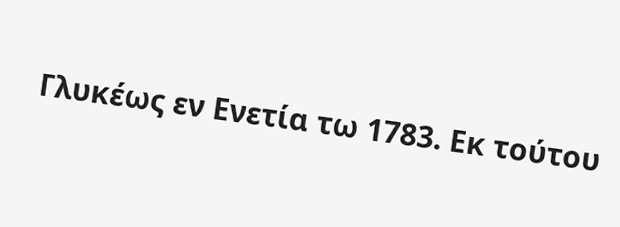Γλυκέως εν Ενετία τω 1783. Εκ τούτου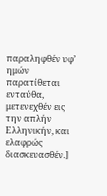παραληφθέν υφ’ ημών παρατίθεται ενταύθα, μετενεχθέν εις την απλήν Ελληνικήν, και ελαφρώς διασκευασθέν.]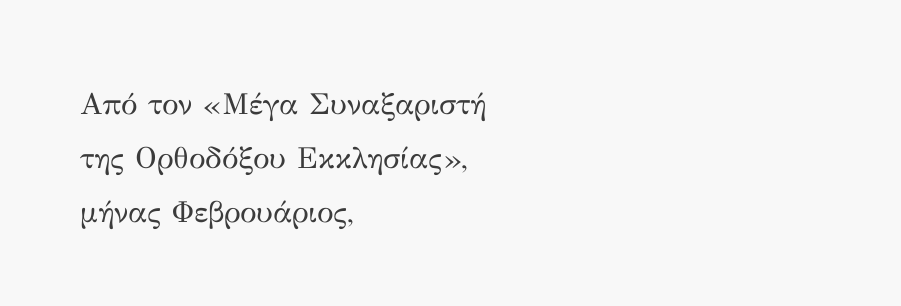Από τον «Μέγα Συναξαριστή της Ορθοδόξου Εκκλησίας», μήνας Φεβρουάριος,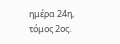ημέρα 24η, τόμος 2ος.